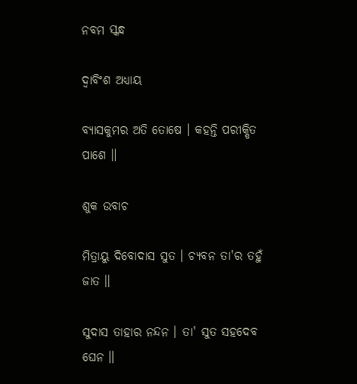ନବମ ସ୍କନ୍ଧ

ଦ୍ୱାବିଂଶ ଅଧ୍ୟାୟ

ବ୍ୟାସକୁମର ଅତି ତୋଷେ । କହନ୍ତି ପରୀକ୍ଷିତ ପାଶେ ॥

ଶୁକ ଉବାଚ

ମିତ୍ରାୟୁ ଦିବୋଦାସ ସୁତ । ଚ୍ୟବନ ତା'ର ତହୁଁ ଜାତ ॥

ସୁଦାସ ତାହାର ନନ୍ଦନ । ତା' ସୁତ ସହଦେବ ଘେନ ॥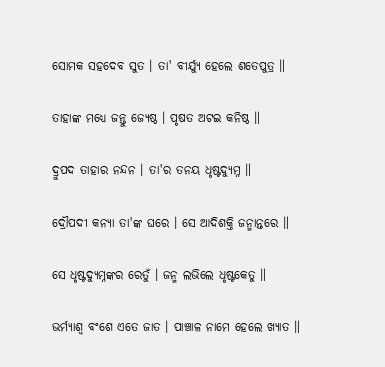ସୋମକ ସହଦେବ ସୁତ । ତା' ବୀର୍ଯ୍ୟୁ ହେଲେ ଶତେପୁତ୍ର ॥

ତାହାଙ୍କ ମଧ୍ୟେ ଜନ୍ତୁ ଜ୍ୟେଷ୍ଠ । ପୃଷତ ଅଟଇ କନିଷ୍ଠ ॥

ଦ୍ରୁପଦ ତାହାର ନନ୍ଦନ । ତା'ର ତନୟ ଧୃଷ୍ଟଦ୍ୟୁମ୍ନ ॥

ଦ୍ରୌପଦୀ କନ୍ୟା ତା'ଙ୍କ ଘରେ । ସେ ଆଦିଶକ୍ତି ଜନ୍ମାନ୍ତରେ ॥

ସେ ଧୃଷ୍ଟଦ୍ୟୁମ୍ନଙ୍କର ରେତୁଁ । ଜନ୍ମ ଲଭିଲେ ଧୃଷ୍ଟକେତୁ ॥

ଭର୍ମ୍ୟାଶ୍ୱ ବଂଶେ ଏତେ ଜାତ । ପାଞ୍ଚାଳ ନାମେ ହେଲେ ଖ୍ୟାତ ॥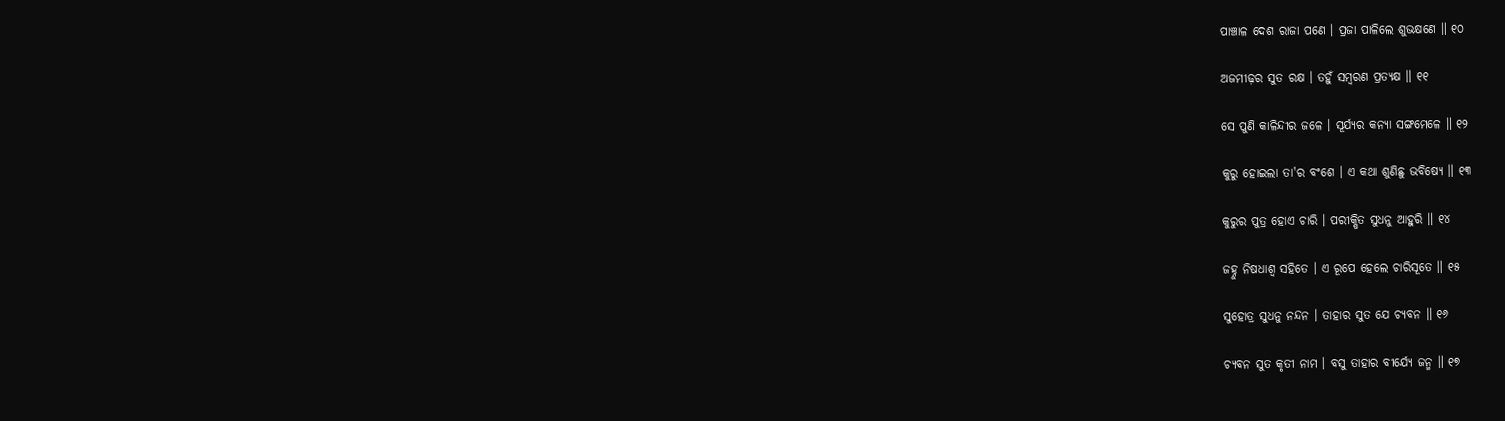ପାଞ୍ଚାଳ ଦେଶ ରାଜା ପଣେ । ପ୍ରଜା ପାଳିଲେ ଶୁଭକ୍ଷଣେ ॥ ୧୦

ଅଜମୀଢ଼ର ସୁତ ରକ୍ଷ । ତହୁଁ ସମ୍ବରଣ ପ୍ରତ୍ୟକ୍ଷ ॥ ୧୧

ସେ ପୁଣି କାଳିନ୍ଦୀର ଜଳେ । ସୂର୍ଯ୍ୟର କନ୍ୟା ସଙ୍ଗମେଳେ ॥ ୧୨

କୁରୁ ହୋଇଲା ତା'ର ବଂଶେ । ଏ କଥା ଶୁଣିଛୁ ଭବିଷ୍ୟେ ॥ ୧୩

କୁରୁର ପୁତ୍ର ହୋଏ ଚାରି । ପରୀକ୍ଷିତ ସୁଧନୁ ଆହୁରି ॥ ୧୪

ଜହ୍ନୁ ନିଷଧାଶ୍ୱ ସହିତେ । ଏ ରୂପେ ହେଲେ ଚାରିସୂତେ ॥ ୧୫

ସୁହୋତ୍ର ସୁଧନୁ ନନ୍ଦନ । ତାହାର ସୁତ ଯେ ଚ୍ୟବନ ॥ ୧୬

ଚ୍ୟବନ ସୁତ କୃତୀ ନାମ । ବସୁ ତାହାର ବୀର୍ଯ୍ୟେ ଜନ୍ମ ॥ ୧୭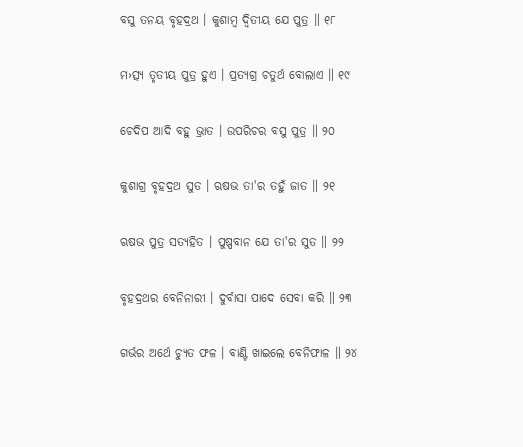ବସୁ ତନୟ ବୃହଦ୍ରଥ । କୁଶାମ୍ବ ଦ୍ୱିତୀୟ ଯେ ପୁତ୍ର ॥ ୧୮

ମ›ତ୍ସ୍ୟ ତୃତୀୟ ପୁତ୍ର ହୁଏ । ପ୍ରତ୍ୟଗ୍ର ଚତୁର୍ଥ ବୋଲାଏ ॥ ୧୯

ଚେଦିପ ଆଦି ବହୁ ଭ୍ରାତ । ଉପରିଚର ବସୁ ପୁତ୍ର ॥ ୨୦

କୁଶାଗ୍ର ବୃହଦ୍ରଥ ସୁତ । ଋଷଭ ତା'ର ତହୁଁ ଜାତ ॥ ୨୧

ଋଷଭ ପୁତ୍ର ସତ୍ୟହିତ । ପୁଷ୍ପବାନ ଯେ ତା'ର ସୁତ ॥ ୨୨

ବୃହଦ୍ରଥର ବେନିନାରୀ । ଦୁର୍ବାସା ପାଦେ ସେବା କରି ॥ ୨୩

ଗର୍ଭର ଅର୍ଥେ ଚ୍ୟୁତ ଫଳ । ବାଣ୍ଟି ଖାଇଲେ ବେନିଫାଳ ॥ ୨୪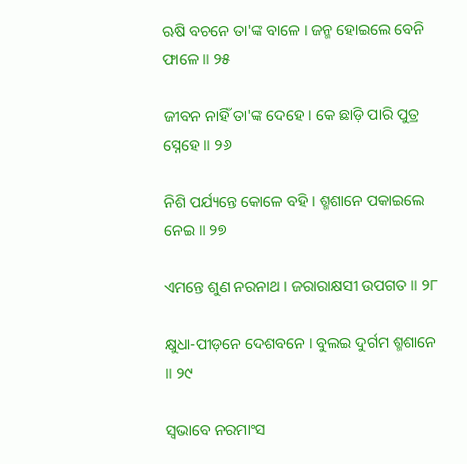ଋଷି ବଚନେ ତା'ଙ୍କ ବାଳେ । ଜନ୍ମ ହୋଇଲେ ବେନି ଫାଳେ ॥ ୨୫

ଜୀବନ ନାହିଁ ତା'ଙ୍କ ଦେହେ । କେ ଛାଡ଼ି ପାରି ପୁତ୍ର ସ୍ନେହେ ॥ ୨୬

ନିଶି ପର୍ଯ୍ୟନ୍ତେ କୋଳେ ବହି । ଶ୍ମଶାନେ ପକାଇଲେ ନେଇ ॥ ୨୭

ଏମନ୍ତେ ଶୁଣ ନରନାଥ । ଜରାରାକ୍ଷସୀ ଉପଗତ ॥ ୨୮

କ୍ଷୁଧା-ପୀଡ଼ନେ ଦେଶବନେ । ବୁଲଇ ଦୁର୍ଗମ ଶ୍ମଶାନେ ॥ ୨୯

ସ୍ୱଭାବେ ନରମାଂସ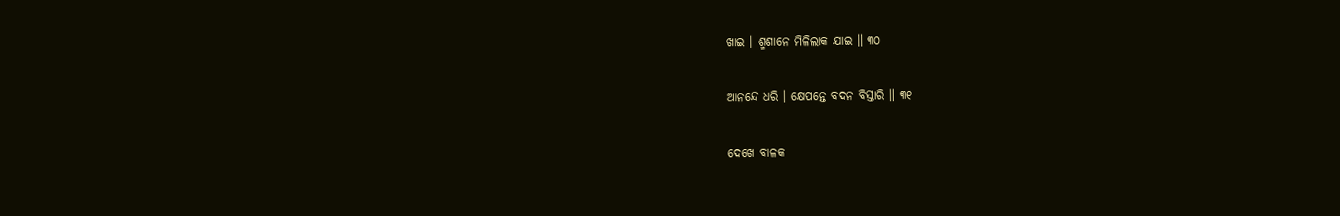ଖାଇ । ଶ୍ମଶାନେ ମିଳିଲାକ ଯାଇ ॥ ୩୦

ଆନନ୍ଦେ ଧରି । କ୍ଷେପନ୍ତେ ବଦନ ବିସ୍ତାରି ॥ ୩୧

ଦେଖେ ବାଳକ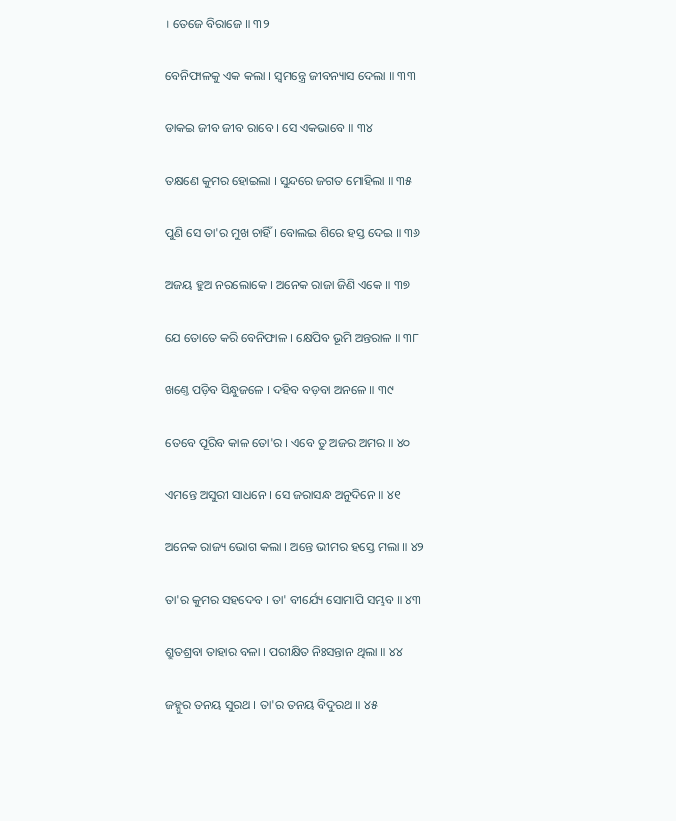। ତେଜେ ବିରାଜେ ॥ ୩୨

ବେନିଫାଳକୁ ଏକ କଲା । ସ୍ୱମନ୍ତ୍ରେ ଜୀବନ୍ୟାସ ଦେଲା ॥ ୩୩

ଡାକଇ ଜୀବ ଜୀବ ରାବେ । ସେ ଏକଭାବେ ॥ ୩୪

ତକ୍ଷଣେ କୁମର ହୋଇଲା । ସୁନ୍ଦରେ ଜଗତ ମୋହିଲା ॥ ୩୫

ପୁଣି ସେ ତା'ର ମୁଖ ଚାହିଁ । ବୋଲଇ ଶିରେ ହସ୍ତ ଦେଇ ॥ ୩୬

ଅଜୟ ହୁଅ ନରଲୋକେ । ଅନେକ ରାଜା ଜିଣି ଏକେ ॥ ୩୭

ଯେ ତୋତେ କରି ବେନିଫାଳ । କ୍ଷେପିବ ଭୂମି ଅନ୍ତରାଳ ॥ ୩୮

ଖଣ୍ତେ ପଡ଼ିବ ସିନ୍ଧୁଜଳେ । ଦହିବ ବଡ଼ବା ଅନଳେ ॥ ୩୯

ତେବେ ପୂରିବ କାଳ ତୋ'ର । ଏବେ ତୁ ଅଜର ଅମର ॥ ୪୦

ଏମନ୍ତେ ଅସୁରୀ ସାଧନେ । ସେ ଜରାସନ୍ଧ ଅନୁଦିନେ ॥ ୪୧

ଅନେକ ରାଜ୍ୟ ଭୋଗ କଲା । ଅନ୍ତେ ଭୀମର ହସ୍ତେ ମଲା ॥ ୪୨

ତା'ର କୁମର ସହଦେବ । ତା' ବୀର୍ଯ୍ୟେ ସୋମାପି ସମ୍ଭବ ॥ ୪୩

ଶ୍ରୁତଶ୍ରବା ତାହାର ବଳା । ପରୀକ୍ଷିତ ନିଃସନ୍ତାନ ଥିଲା ॥ ୪୪

ଜହ୍ନୁର ତନୟ ସୁରଥ । ତା'ର ତନୟ ବିଦୁରଥ ॥ ୪୫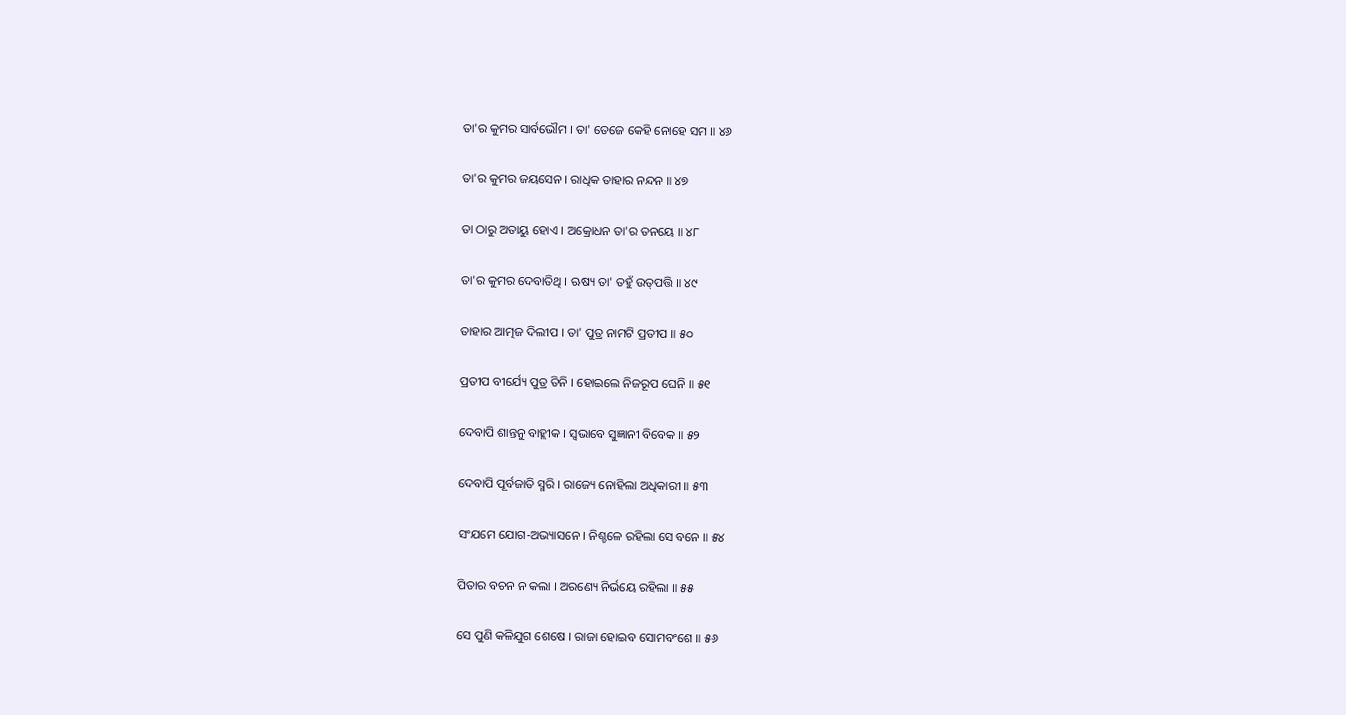ତା'ର କୁମର ସାର୍ବଭୌମ । ତା' ତେଜେ କେହି ନୋହେ ସମ ॥ ୪୬

ତା'ର କୁମର ଜୟସେନ । ରାଧିକ ତାହାର ନନ୍ଦନ ॥ ୪୭

ତା ଠାରୁ ଅତାୟୁ ହୋଏ । ଅକ୍ରୋଧନ ତା'ର ତନୟେ ॥ ୪୮

ତା'ର କୁମର ଦେବାତିଥି । ଋଷ୍ୟ ତା' ତହୁଁ ଉତ୍‌ପତ୍ତି ॥ ୪୯

ତାହାର ଆତ୍ମଜ ଦିଲୀପ । ତା' ପୁତ୍ର ନାମଟି ପ୍ରତୀପ ॥ ୫୦

ପ୍ରତୀପ ବୀର୍ଯ୍ୟେ ପୁତ୍ର ତିନି । ହୋଇଲେ ନିଜରୂପ ଘେନି ॥ ୫୧

ଦେବାପି ଶାନ୍ତନୁ ବାହ୍ଲୀକ । ସ୍ୱଭାବେ ସୁଜ୍ଞାନୀ ବିବେକ ॥ ୫୨

ଦେବାପି ପୂର୍ବଜାତି ସ୍ମରି । ରାଜ୍ୟେ ନୋହିଲା ଅଧିକାରୀ ॥ ୫୩

ସଂଯମେ ଯୋଗ-ଅଭ୍ୟାସନେ । ନିଶ୍ଚଳେ ରହିଲା ସେ ବନେ ॥ ୫୪

ପିତାର ବଚନ ନ କଲା । ଅରଣ୍ୟେ ନିର୍ଭୟେ ରହିଲା ॥ ୫୫

ସେ ପୁଣି କଳିଯୁଗ ଶେଷେ । ରାଜା ହୋଇବ ସୋମବଂଶେ ॥ ୫୬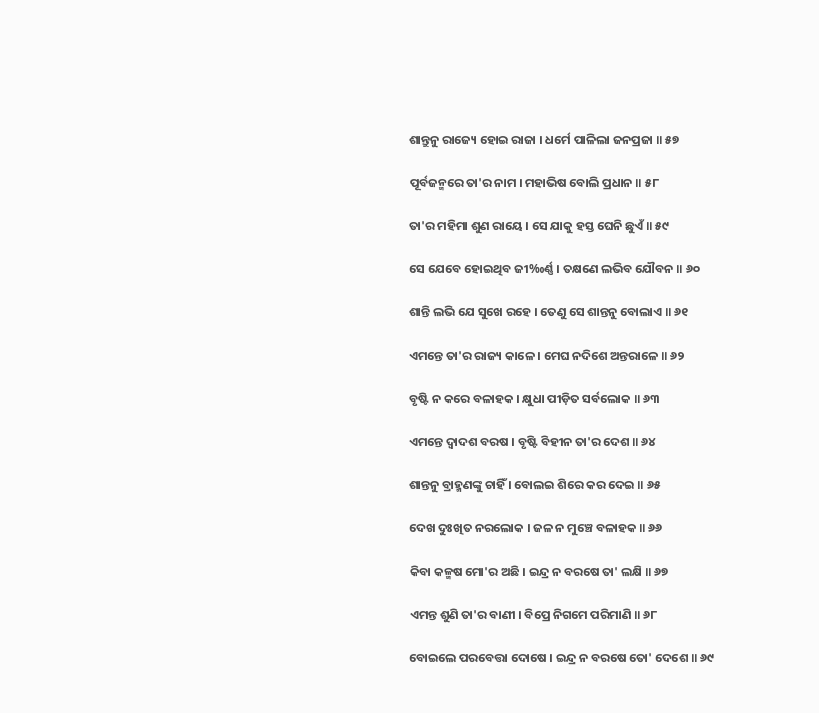ଶାନ୍ତୁନୁ ରାଜ୍ୟେ ହୋଇ ରାଜା । ଧର୍ମେ ପାଳିଲା ଜନପ୍ରଜା ॥ ୫୭

ପୂର୍ବଜନ୍ମରେ ତା'ର ନାମ । ମହାଭିଷ ବୋଲି ପ୍ରଧାନ ॥ ୫୮

ତା'ର ମହିମା ଶୁଣ ରାୟେ । ସେ ଯାକୁ ହସ୍ତ ଘେନି ଛୁଏଁ ॥ ୫୯

ସେ ଯେବେ ହୋଇଥିବ ଜୀ‰ର୍ଣ୍ଣ । ତକ୍ଷଣେ ଲଭିବ ଯୌବନ ॥ ୬୦

ଶାନ୍ତି ଲଭି ଯେ ସୁଖେ ରହେ । ତେଣୁ ସେ ଶାନ୍ତନୁ ବୋଲାଏ ॥ ୬୧

ଏମନ୍ତେ ତା'ର ରାଜ୍ୟ କାଳେ । ମେଘ ନଦିଶେ ଅନ୍ତରାଳେ ॥ ୬୨

ବୃଷ୍ଟି ନ କରେ ବଳାହକ । କ୍ଷୁଧା ପୀଡ଼ିତ ସର୍ବଲୋକ ॥ ୬୩

ଏମନ୍ତେ ଦ୍ୱାଦଶ ବରଷ । ବୃଷ୍ଟି ବିହୀନ ତା'ର ଦେଶ ॥ ୬୪

ଶାନ୍ତନୁ ବ୍ରାହ୍ମଣଙ୍କୁ ଚାହିଁ । ବୋଲଇ ଶିରେ କର ଦେଇ ॥ ୬୫

ଦେଖ ଦୁଃଖିତ ନରଲୋକ । ଜଳ ନ ମୁଞ୍ଚେ ବଳାହକ ॥ ୬୬

କିବା କଳ୍ମଷ ମୋ'ର ଅଛି । ଇନ୍ଦ୍ର ନ ବରଷେ ତା' ଲକ୍ଷି ॥ ୬୭

ଏମନ୍ତ ଶୁଣି ତା'ର ବାଣୀ । ବିପ୍ରେ ନିଗମେ ପରିମାଣି ॥ ୬୮

ବୋଇଲେ ପରବେତ୍ତା ଦୋଷେ । ଇନ୍ଦ୍ର ନ ବରଷେ ତୋ' ଦେଶେ ॥ ୬୯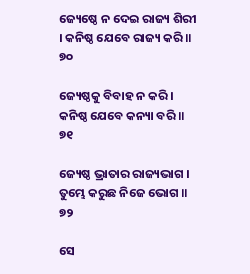ଜ୍ୟେଷ୍ଠେ ନ ଦେଇ ରାଜ୍ୟ ଶିରୀ । କନିଷ୍ଠ ଯେବେ ରାଜ୍ୟ କରି ॥ ୭୦

ଜ୍ୟେଷ୍ଠକୁ ବିବାହ ନ କରି । କନିଷ୍ଠ ଯେବେ କନ୍ୟା ବରି ॥ ୭୧

ଜ୍ୟେଷ୍ଠ ଭ୍ରାତାର ରାଜ୍ୟଭାଗ । ତୁମ୍ଭେ କରୁଛ ନିଜେ ଭୋଗ ॥ ୭୨

ସେ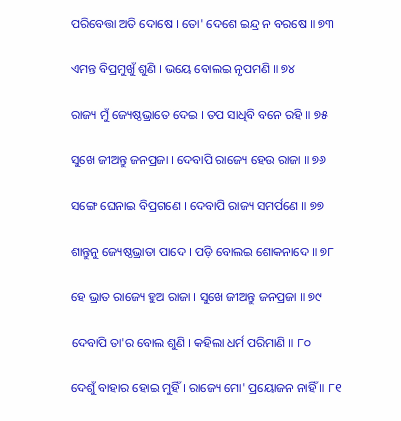ପରିବେତ୍ତା ଅତି ଦୋଷେ । ତୋ' ଦେଶେ ଇନ୍ଦ୍ର ନ ବରଷେ ॥ ୭୩

ଏମନ୍ତ ବିପ୍ରମୁଖୁଁ ଶୁଣି । ଭୟେ ବୋଲଇ ନୃପମଣି ॥ ୭୪

ରାଜ୍ୟ ମୁଁ ଜ୍ୟେଷ୍ଠଭ୍ରାତେ ଦେଇ । ତପ ସାଧିବି ବନେ ରହି ॥ ୭୫

ସୁଖେ ଜୀଅନ୍ତୁ ଜନପ୍ରଜା । ଦେବାପି ରାଜ୍ୟେ ହେଉ ରାଜା ॥ ୭୬

ସଙ୍ଗେ ଘେନାଇ ବିପ୍ରଗଣେ । ଦେବାପି ରାଜ୍ୟ ସମର୍ପଣେ ॥ ୭୭

ଶାନ୍ତୁନୁ ଜ୍ୟେଷ୍ଠଭ୍ରାତା ପାଦେ । ପଡ଼ି ବୋଲଇ ଶୋକନାଦେ ॥ ୭୮

ହେ ଭ୍ରାତ ରାଜ୍ୟେ ହୁଅ ରାଜା । ସୁଖେ ଜୀଅନ୍ତୁ ଜନପ୍ରଜା ॥ ୭୯

ଦେବାପି ତା'ର ବୋଲ ଶୁଣି । କହିଲା ଧର୍ମ ପରିମାଣି ॥ ୮୦

ଦେଶୁଁ ବାହାର ହୋଇ ମୁହିଁ । ରାଜ୍ୟେ ମୋ' ପ୍ରୟୋଜନ ନାହିଁ ॥ ୮୧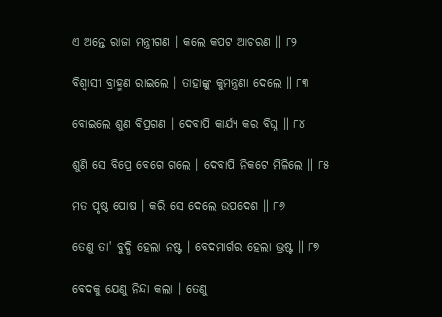ଏ ଅନ୍ତେ ରାଜା ମନ୍ତ୍ରୀଗଣ । କଲେ କପଟ ଆଚରଣ ॥ ୮୨

ବିଶ୍ୱାସୀ ବ୍ରାହ୍ମଣ ରାଇଲେ । ତାହାଙ୍କୁ କୁମନ୍ତ୍ରଣା ଦେଲେ ॥ ୮୩

ବୋଇଲେ ଶୁଣ ବିପ୍ରଗଣ । ଦେବାପି କାର୍ଯ୍ୟ କର ବିଘ୍ନ ॥ ୮୪

ଶୁଣି ସେ ବିପ୍ରେ ବେଗେ ଗଲେ । ଦେବାପି ନିକଟେ ମିଳିଲେ ॥ ୮୫

ମତ ପୃଷ୍ଠ ପୋଷ । କରି ସେ ଦେଲେ ଉପଦେଶ ॥ ୮୬

ତେଣୁ ତା' ବୁଦ୍ଧି ହେଲା ନଷ୍ଟ । ବେଦମାର୍ଗର ହେଲା ଭ୍ରଷ୍ଟ ॥ ୮୭

ବେଦକୁ ଯେଣୁ ନିନ୍ଦା କଲା । ତେଣୁ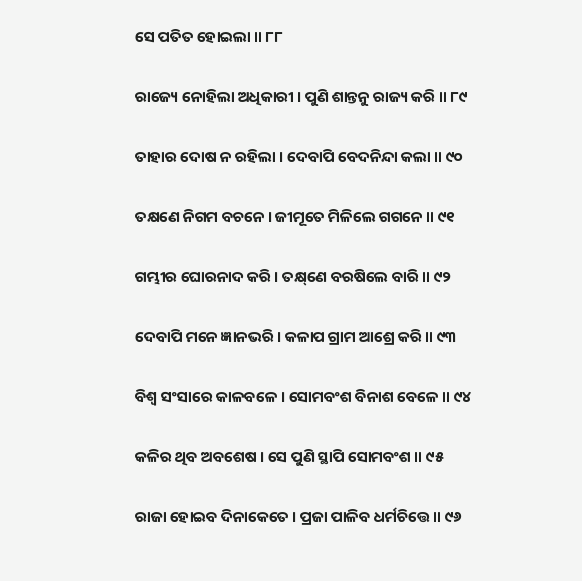ସେ ପତିତ ହୋଇଲା ॥ ୮୮

ରାଜ୍ୟେ ନୋହିଲା ଅଧିକାରୀ । ପୁଣି ଶାନ୍ତନୁ ରାଜ୍ୟ କରି ॥ ୮୯

ତାହାର ଦୋଷ ନ ରହିଲା । ଦେବାପି ବେଦନିନ୍ଦା କଲା ॥ ୯୦

ତକ୍ଷଣେ ନିଗମ ବଚନେ । ଜୀମୂତେ ମିଳିଲେ ଗଗନେ ॥ ୯୧

ଗମ୍ଭୀର ଘୋରନାଦ କରି । ତକ୍ଷ୍‌ଣେ ବରଷିଲେ ବାରି ॥ ୯୨

ଦେବାପି ମନେ ଜ୍ଞାନଭରି । କଳାପ ଗ୍ରାମ ଆଶ୍ରେ କରି ॥ ୯୩

ବିଶ୍ୱ ସଂସାରେ କାଳବଳେ । ସୋମବଂଶ ବିନାଶ ବେଳେ ॥ ୯୪

କଳିର ଥିବ ଅବଶେଷ । ସେ ପୁଣି ସ୍ଥାପି ସୋମବଂଶ ॥ ୯୫

ରାଜା ହୋଇବ ଦିନାକେତେ । ପ୍ରଜା ପାଳିବ ଧର୍ମଚିତ୍ତେ ॥ ୯୬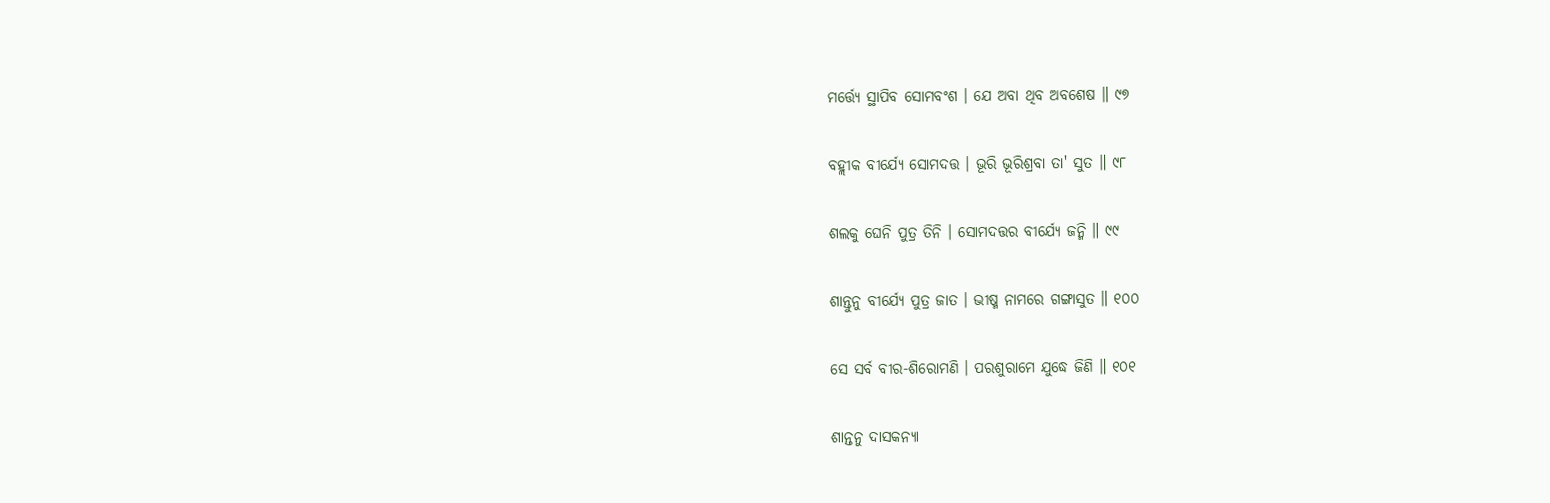ମର୍ତ୍ତ୍ୟେ ସ୍ଥାପିବ ସୋମବଂଶ । ଯେ ଅବା ଥିବ ଅବଶେଷ ॥ ୯୭

ବହ୍ଲୀକ ବୀର୍ଯ୍ୟେ ସୋମଦତ୍ତ । ଭୂରି ଭୂରିଶ୍ରବା ତା' ସୁତ ॥ ୯୮

ଶଲକୁ ଘେନି ପୁତ୍ର ତିନି । ସୋମଦତ୍ତର ବୀର୍ଯ୍ୟେ ଜନ୍ମି ॥ ୯୯

ଶାନ୍ତୁନୁ ବୀର୍ଯ୍ୟେ ପୁତ୍ର ଜାତ । ଭୀଷ୍ମ ନାମରେ ଗଙ୍ଗାସୁତ ॥ ୧୦୦

ସେ ସର୍ବ ବୀର-ଶିରୋମଣି । ପରଶୁରାମେ ଯୁଦ୍ଧେ ଜିଣି ॥ ୧୦୧

ଶାନ୍ତନୁ ଦାସକନ୍ୟା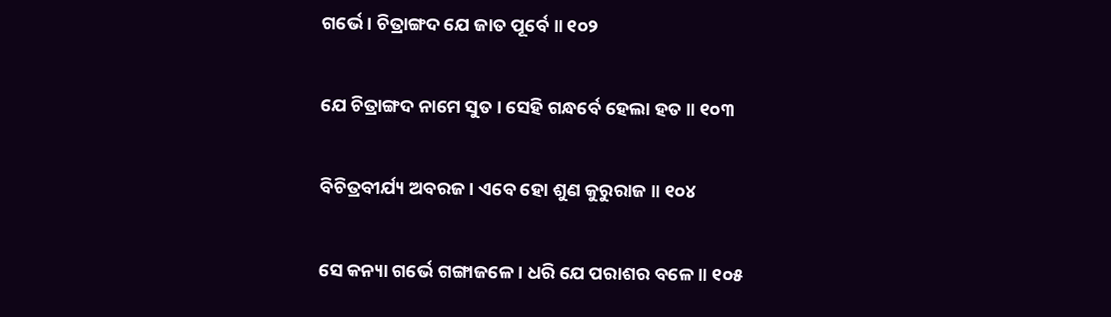ଗର୍ଭେ । ଚିତ୍ରାଙ୍ଗଦ ଯେ ଜାତ ପୂର୍ବେ ॥ ୧୦୨

ଯେ ଚିତ୍ରାଙ୍ଗଦ ନାମେ ସୁତ । ସେହି ଗନ୍ଧର୍ବେ ହେଲା ହତ ॥ ୧୦୩

ବିଚିତ୍ରବୀର୍ଯ୍ୟ ଅବରଜ । ଏବେ ହୋ ଶୁଣ କୁରୁରାଜ ॥ ୧୦୪

ସେ କନ୍ୟା ଗର୍ଭେ ଗଙ୍ଗାଜଳେ । ଧରି ଯେ ପରାଶର ବଳେ ॥ ୧୦୫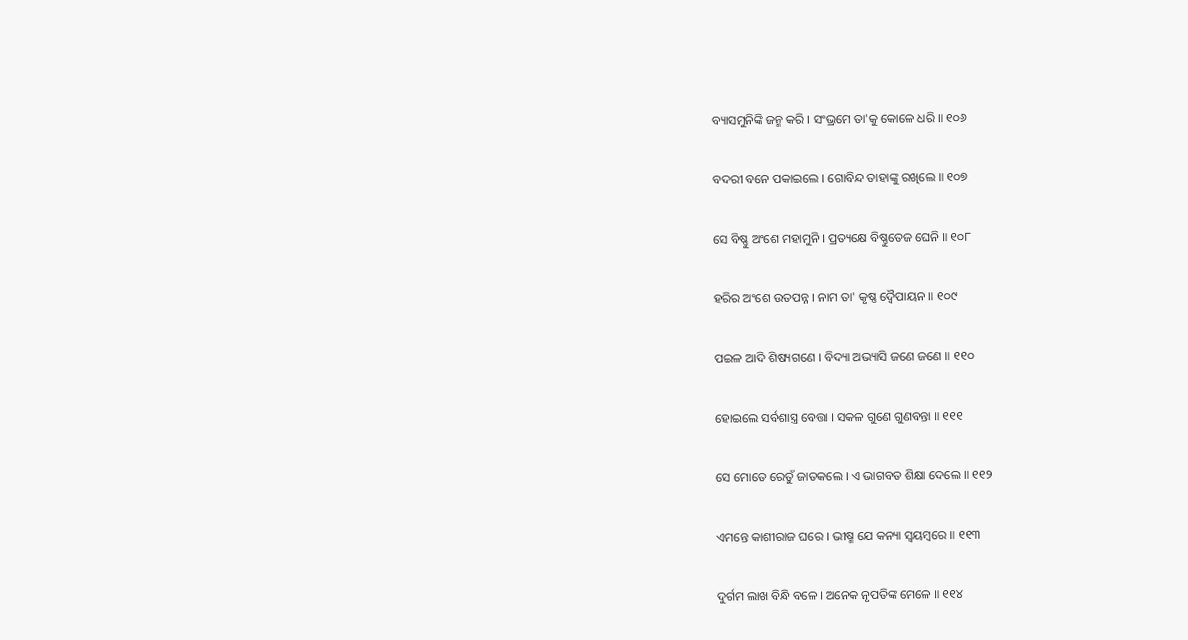ବ୍ୟାସମୁନିଙ୍କି ଜନ୍ମ କରି । ସଂଭ୍ରମେ ତା'କୁ କୋଳେ ଧରି ॥ ୧୦୬

ବଦରୀ ବନେ ପକାଇଲେ । ଗୋବିନ୍ଦ ତାହାଙ୍କୁ ରଖିଲେ ॥ ୧୦୭

ସେ ବିଷ୍ଣୁ ଅଂଶେ ମହାମୁନି । ପ୍ରତ୍ୟକ୍ଷେ ବିଷ୍ଣୁତେଜ ଘେନି ॥ ୧୦୮

ହରିର ଅଂଶେ ଉତପନ୍ନ । ନାମ ତା' କୃଷ୍ଣ ଦ୍ୱୈପାୟନ ॥ ୧୦୯

ପଇଳ ଆଦି ଶିଷ୍ୟଗଣେ । ବିଦ୍ୟା ଅଭ୍ୟାସି ଜଣେ ଜଣେ ॥ ୧୧୦

ହୋଇଲେ ସର୍ବଶାସ୍ତ୍ର ବେତ୍ତା । ସକଳ ଗୁଣେ ଗୁଣବନ୍ତା ॥ ୧୧୧

ସେ ମୋତେ ରେତୁଁ ଜାତକଲେ । ଏ ଭାଗବତ ଶିକ୍ଷା ଦେଲେ ॥ ୧୧୨

ଏମନ୍ତେ କାଶୀରାଜ ଘରେ । ଭୀଷ୍ମ ଯେ କନ୍ୟା ସ୍ୱୟମ୍ବରେ ॥ ୧୧୩

ଦୁର୍ଗମ ଲାଖ ବିନ୍ଧି ବଳେ । ଅନେକ ନୃପତିଙ୍କ ମେଳେ ॥ ୧୧୪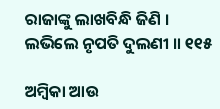ରାଜାଙ୍କୁ ଲାଖବିନ୍ଧି ଜିଣି । ଲଭିଲେ ନୃପତି ଦୁଲଣୀ ॥ ୧୧୫

ଅମ୍ବିକା ଆଉ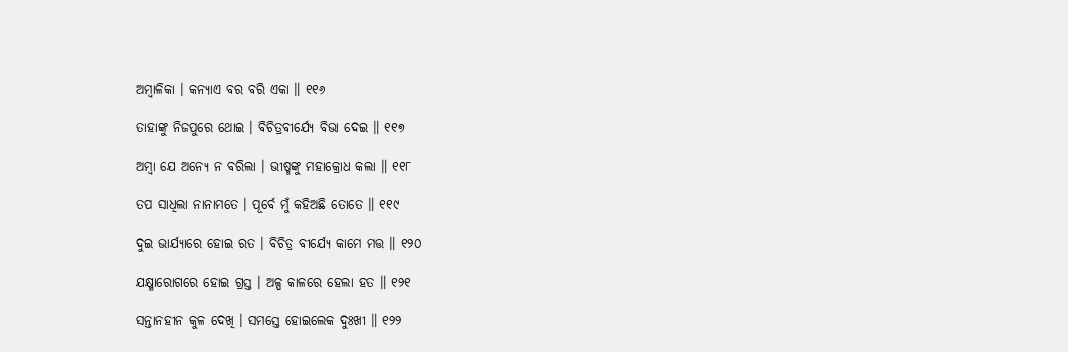ଅମ୍ବାଳିକା । କନ୍ୟାଏ ବର ବରି ଏକା ॥ ୧୧୬

ତାହାଙ୍କୁ ନିଜପୁରେ ଥୋଇ । ବିଚିତ୍ରବୀର୍ଯ୍ୟେ ବିଭା ଦେଇ ॥ ୧୧୭

ଅମ୍ବା ଯେ ଅନ୍ୟେ ନ ବରିଲା । ଭୀଷ୍ମଙ୍କୁ ମହାକ୍ରୋଧ କଲା ॥ ୧୧୮

ତପ ସାଧିଲା ନାନାମତେ । ପୂର୍ବେ ମୁଁ କହିଅଛି ତୋତେ ॥ ୧୧୯

ଦୁଇ ଭାର୍ଯ୍ୟାରେ ହୋଇ ରତ । ବିଚିତ୍ର ବୀର୍ଯ୍ୟେ କାମେ ମତ୍ତ ॥ ୧୨୦

ଯକ୍ଷ୍ମାରୋଗରେ ହୋଇ ଗ୍ରସ୍ତ । ଅଳ୍ପ କାଳରେ ହେଲା ହତ ॥ ୧୨୧

ସନ୍ତାନହୀନ କୁଳ ଦେଖି । ସମସ୍ତେ ହୋଇଲେକ ଦୁଃଖୀ ॥ ୧୨୨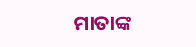ମାତାଙ୍କ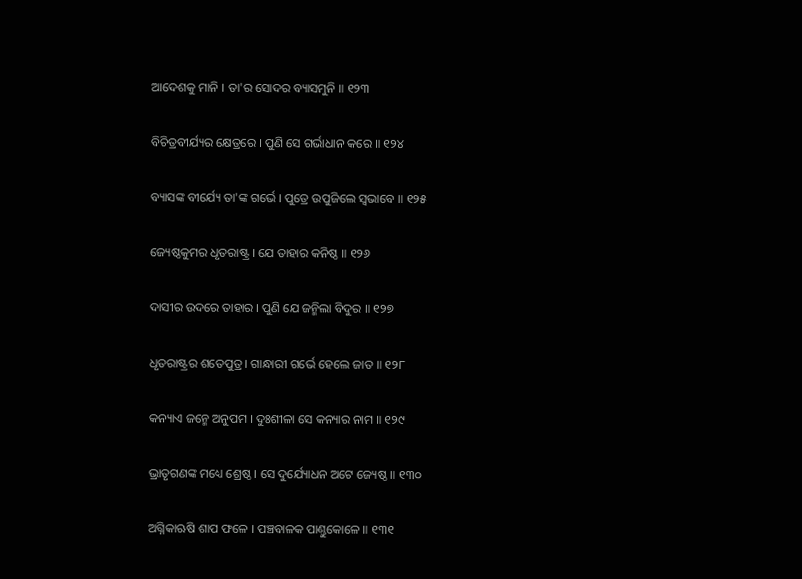ଆଦେଶକୁ ମାନି । ତା'ର ସୋଦର ବ୍ୟାସମୁନି ॥ ୧୨୩

ବିଚିତ୍ରବୀର୍ଯ୍ୟର କ୍ଷେତ୍ରରେ । ପୁଣି ସେ ଗର୍ଭାଧାନ କରେ ॥ ୧୨୪

ବ୍ୟାସଙ୍କ ବୀର୍ଯ୍ୟେ ତା'ଙ୍କ ଗର୍ଭେ । ପୁତ୍ରେ ଉପୁଜିଲେ ସ୍ୱଭାବେ ॥ ୧୨୫

ଜ୍ୟେଷ୍ଠକୁମର ଧୃତରାଷ୍ଟ୍ର । ଯେ ତାହାର କନିଷ୍ଠ ॥ ୧୨୬

ଦାସୀର ଉଦରେ ତାହାର । ପୁଣି ଯେ ଜନ୍ମିଲା ବିଦୁର ॥ ୧୨୭

ଧୃତରାଷ୍ଟ୍ରର ଶତେପୁତ୍ର । ଗାନ୍ଧାରୀ ଗର୍ଭେ ହେଲେ ଜାତ ॥ ୧୨୮

କନ୍ୟାଏ ଜନ୍ମେ ଅନୁପମ । ଦୁଃଶୀଳା ସେ କନ୍ୟାର ନାମ ॥ ୧୨୯

ଭ୍ରାତୃଗଣଙ୍କ ମଧ୍ୟେ ଶ୍ରେଷ୍ଠ । ସେ ଦୁର୍ଯ୍ୟୋଧନ ଅଟେ ଜ୍ୟେଷ୍ଠ ॥ ୧୩୦

ଅଗ୍ନିକାଋଷି ଶାପ ଫଳେ । ପଞ୍ଚବାଳକ ପାଣ୍ତୁକୋଳେ ॥ ୧୩୧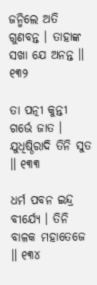ଜନ୍ମିଲେ ଅତି ଗୁଣବନ୍ତ । ତାହାଙ୍କ ସଖା ଯେ ଅନନ୍ତ ॥ ୧୩୨

ତା ପତ୍ନୀ କୁନ୍ତୀ ଗର୍ଭେ ଜାତ । ଯୁଧିଷ୍ଠିରାଦି ତିନି ସୁତ ॥ ୧୩୩

ଧର୍ମ ପବନ ଇନ୍ଦ୍ର ବୀର୍ଯ୍ୟେ । ତିନି ବାଳକ ମହାତେଜେ ॥ ୧୩୪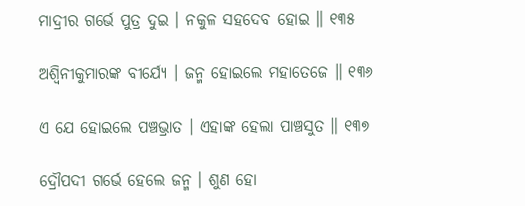ମାଦ୍ରୀର ଗର୍ଭେ ପୁତ୍ର ଦୁଇ । ନକୁଳ ସହଦେବ ହୋଇ ॥ ୧୩୫

ଅଶ୍ୱିନୀକୁମାରଙ୍କ ବୀର୍ଯ୍ୟେ । ଜନ୍ମ ହୋଇଲେ ମହାତେଜେ ॥ ୧୩୬

ଏ ଯେ ହୋଇଲେ ପଞ୍ଚଭ୍ରାତ । ଏହାଙ୍କ ହେଲା ପାଞ୍ଚସୁତ ॥ ୧୩୭

ଦ୍ରୌପଦୀ ଗର୍ଭେ ହେଲେ ଜନ୍ମ । ଶୁଣ ହୋ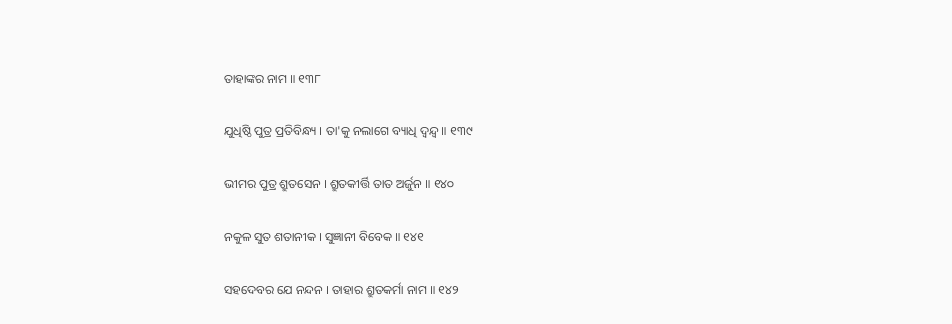ତାହାଙ୍କର ନାମ ॥ ୧୩୮

ଯୁଧିଷ୍ଠି ପୁତ୍ର ପ୍ରତିବିନ୍ଧ୍ୟ । ତା'କୁ ନଲାଗେ ବ୍ୟାଧି ଦ୍ୱନ୍ଦ୍ୱ ॥ ୧୩୯

ଭୀମର ପୁତ୍ର ଶ୍ରୁତସେନ । ଶ୍ରୁତକୀର୍ତ୍ତି ତାତ ଅର୍ଜୁନ ॥ ୧୪୦

ନକୁଳ ସୁତ ଶତାନୀକ । ସୁଜ୍ଞାନୀ ବିବେକ ॥ ୧୪୧

ସହଦେବର ଯେ ନନ୍ଦନ । ତାହାର ଶ୍ରୁତକର୍ମା ନାମ ॥ ୧୪୨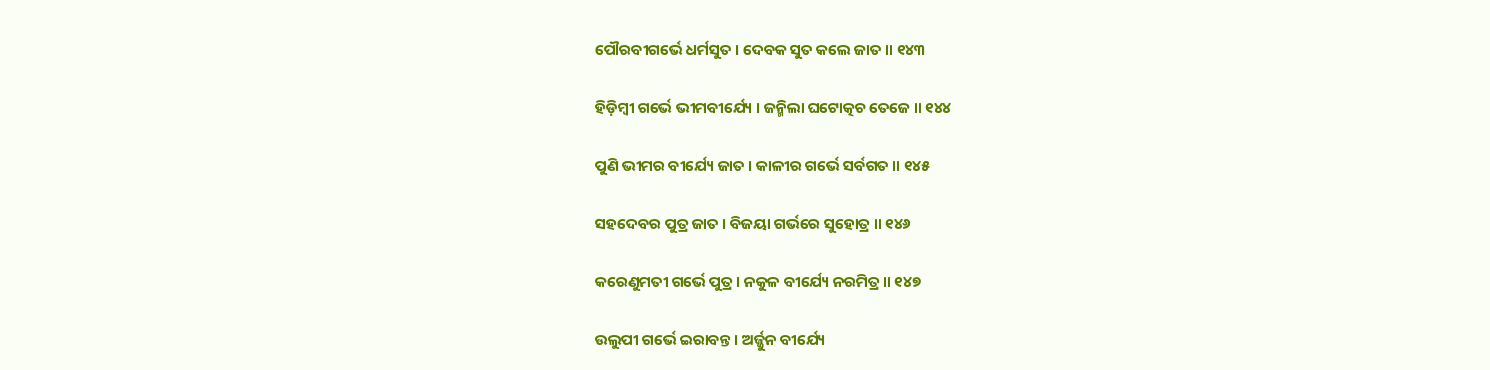ପୌରବୀଗର୍ଭେ ଧର୍ମସୁତ । ଦେବକ ସୁତ କଲେ ଜାତ ॥ ୧୪୩

ହିଡ଼ିମ୍ବୀ ଗର୍ଭେ ଭୀମବୀର୍ଯ୍ୟେ । ଜନ୍ମିଲା ଘଟୋତ୍କଚ ତେଜେ ॥ ୧୪୪

ପୁଣି ଭୀମର ବୀର୍ଯ୍ୟେ ଜାତ । କାଳୀର ଗର୍ଭେ ସର୍ବଗତ ॥ ୧୪୫

ସହଦେବର ପୁତ୍ର ଜାତ । ବିଜୟା ଗର୍ଭରେ ସୁହୋତ୍ର ॥ ୧୪୬

କରେଣୁମତୀ ଗର୍ଭେ ପୁତ୍ର । ନକୁଳ ବୀର୍ଯ୍ୟେ ନରମିତ୍ର ॥ ୧୪୭

ଉଲୁପୀ ଗର୍ଭେ ଇରାବନ୍ତ । ଅର୍ଜ୍ଜୁନ ବୀର୍ଯ୍ୟେ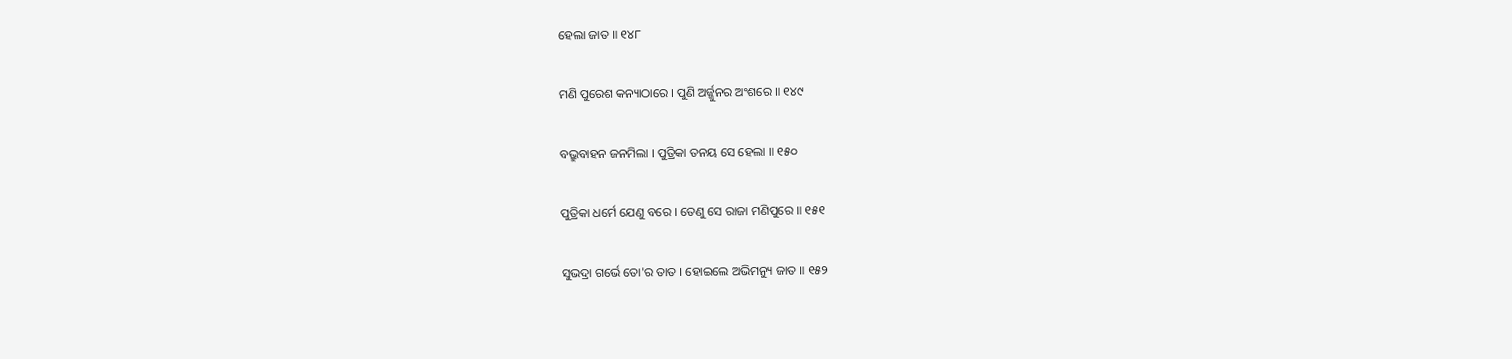ହେଲା ଜାତ ॥ ୧୪୮

ମଣି ପୁରେଶ କନ୍ୟାଠାରେ । ପୁଣି ଅର୍ଜ୍ଜୁନର ଅଂଶରେ ॥ ୧୪୯

ବଭ୍ରୁବାହନ ଜନମିଲା । ପୁତ୍ରିକା ତନୟ ସେ ହେଲା ॥ ୧୫୦

ପୁତ୍ରିକା ଧର୍ମେ ଯେଣୁ ବରେ । ତେଣୁ ସେ ରାଜା ମଣିପୁରେ ॥ ୧୫୧

ସୁଭଦ୍ରା ଗର୍ଭେ ତୋ'ର ତାତ । ହୋଇଲେ ଅଭିମନ୍ୟୁ ଜାତ ॥ ୧୫୨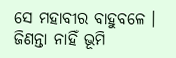ସେ ମହାବୀର ବାହୁବଳେ । ଜିଣନ୍ତା ନାହିଁ ଭୂମି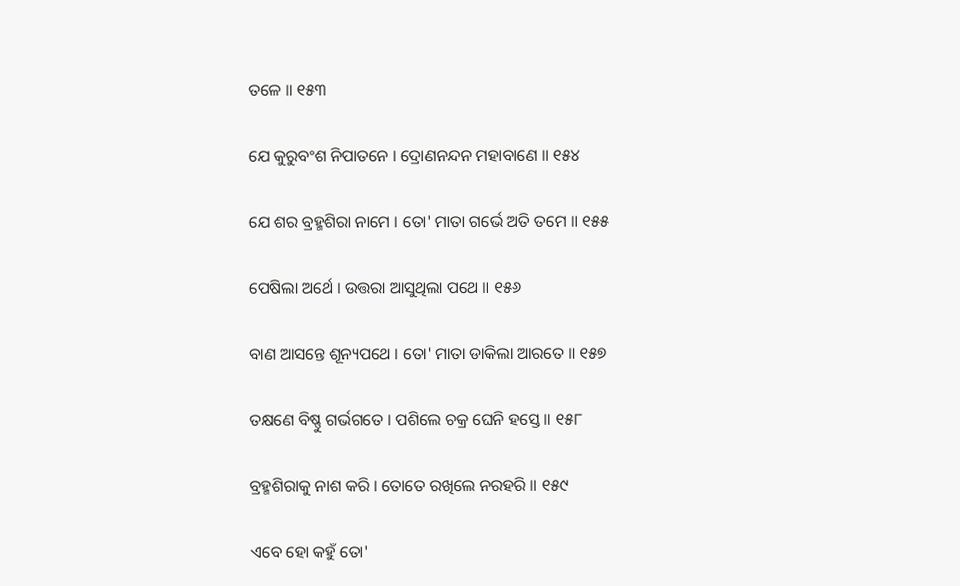ତଳେ ॥ ୧୫୩

ଯେ କୁରୁବଂଶ ନିପାତନେ । ଦ୍ରୋଣନନ୍ଦନ ମହାବାଣେ ॥ ୧୫୪

ଯେ ଶର ବ୍ରହ୍ମଶିରା ନାମେ । ତୋ' ମାତା ଗର୍ଭେ ଅତି ତମେ ॥ ୧୫୫

ପେଷିଲା ଅର୍ଥେ । ଉତ୍ତରା ଆସୁଥିଲା ପଥେ ॥ ୧୫୬

ବାଣ ଆସନ୍ତେ ଶୂନ୍ୟପଥେ । ତୋ' ମାତା ଡାକିଲା ଆରତେ ॥ ୧୫୭

ତକ୍ଷଣେ ବିଷ୍ଣୁ ଗର୍ଭଗତେ । ପଶିଲେ ଚକ୍ର ଘେନି ହସ୍ତେ ॥ ୧୫୮

ବ୍ରହ୍ମଶିରାକୁ ନାଶ କରି । ତୋତେ ରଖିଲେ ନରହରି ॥ ୧୫୯

ଏବେ ହୋ କହୁଁ ତୋ'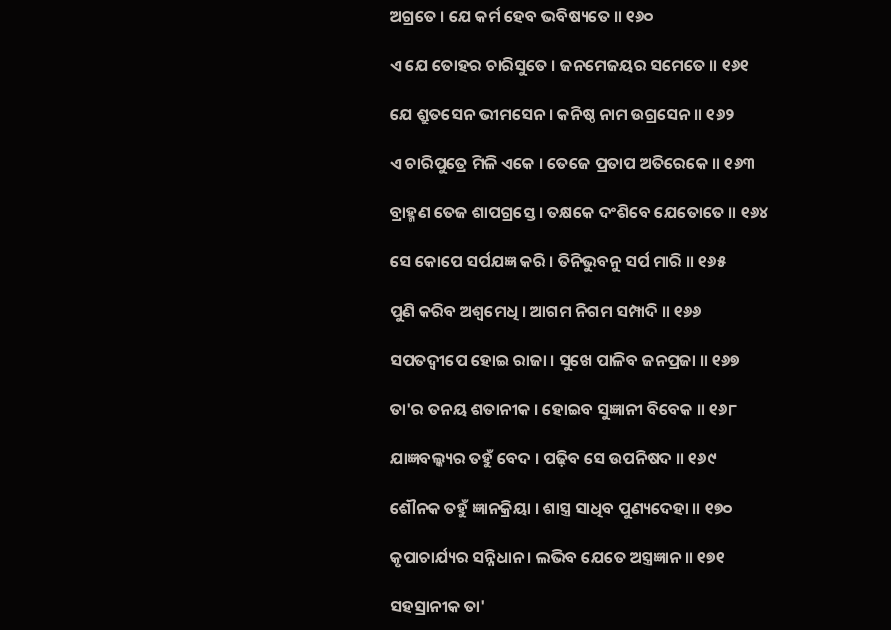ଅଗ୍ରତେ । ଯେ କର୍ମ ହେବ ଭବିଷ୍ୟତେ ॥ ୧୬୦

ଏ ଯେ ତୋହର ଚାରିସୁତେ । ଜନମେଜୟର ସମେତେ ॥ ୧୬୧

ଯେ ଶ୍ରୁତସେନ ଭୀମସେନ । କନିଷ୍ଠ ନାମ ଉଗ୍ରସେନ ॥ ୧୬୨

ଏ ଚାରିପୁତ୍ରେ ମିଳି ଏକେ । ତେଜେ ପ୍ରତାପ ଅତିରେକେ ॥ ୧୬୩

ବ୍ରାହ୍ମଣ ତେଜ ଶାପଗ୍ରସ୍ତେ । ତକ୍ଷକେ ଦଂଶିବେ ଯେତୋତେ ॥ ୧୬୪

ସେ କୋପେ ସର୍ପଯଜ୍ଞ କରି । ତିନିଭୁବନୁ ସର୍ପ ମାରି ॥ ୧୬୫

ପୁଣି କରିବ ଅଶ୍ୱମେଧି । ଆଗମ ନିଗମ ସମ୍ପାଦି ॥ ୧୬୬

ସପତଦ୍ୱୀପେ ହୋଇ ରାଜା । ସୁଖେ ପାଳିବ ଜନପ୍ରଜା ॥ ୧୬୭

ତା'ର ତନୟ ଶତାନୀକ । ହୋଇବ ସୁଜ୍ଞାନୀ ବିବେକ ॥ ୧୬୮

ଯାଜ୍ଞବଲ୍କ୍ୟର ତହୁଁ ବେଦ । ପଢ଼ିବ ସେ ଉପନିଷଦ ॥ ୧୬୯

ଶୌନକ ତହୁଁ ଜ୍ଞାନକ୍ରିୟା । ଶାସ୍ତ୍ର ସାଧିବ ପୁଣ୍ୟଦେହା ॥ ୧୭୦

କୃପାଚାର୍ଯ୍ୟର ସନ୍ନିଧାନ । ଲଭିବ ଯେତେ ଅସ୍ତ୍ରଜ୍ଞାନ ॥ ୧୭୧

ସହସ୍ରାନୀକ ତା'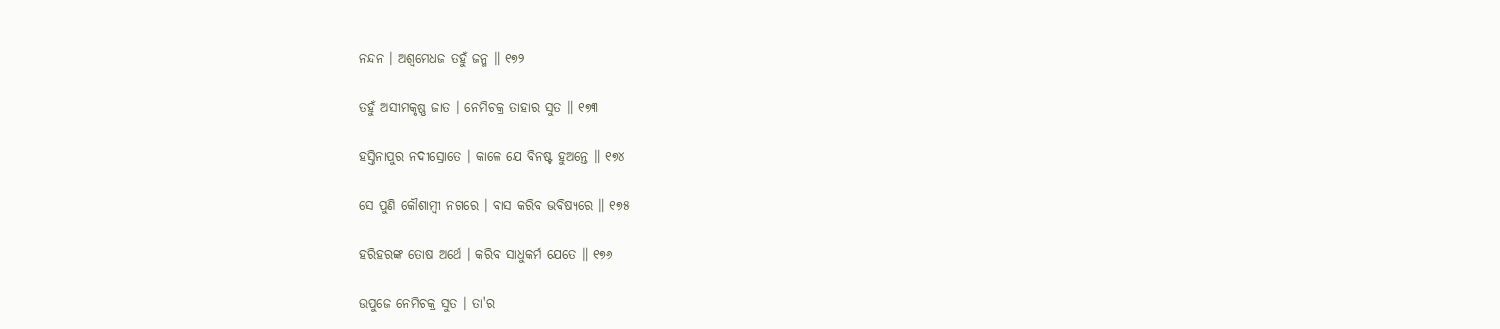ନନ୍ଦନ । ଅଶ୍ୱମେଧଜ ତହୁଁ ଜନ୍ମ ॥ ୧୭୨

ତହୁଁ ଅସୀମକୃଷ୍ଣ ଜାତ । ନେମିଚକ୍ର ତାହାର ସୁତ ॥ ୧୭୩

ହସ୍ତିନାପୁର ନଦୀସ୍ରୋତେ । କାଳେ ଯେ ବିନଷ୍ଟ ହୁଅନ୍ତେ ॥ ୧୭୪

ସେ ପୁଣି କୌଶାମ୍ବୀ ନଗରେ । ବାସ କରିବ ଭବିଷ୍ୟରେ ॥ ୧୭୫

ହରିହରଙ୍କ ତୋଷ ଅର୍ଥେ । କରିବ ସାଧୁକର୍ମ ଯେତେ ॥ ୧୭୬

ଉପୁଜେ ନେମିଚକ୍ର ସୁତ । ତା'ର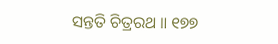ସନ୍ତତି ଚିତ୍ରରଥ ॥ ୧୭୭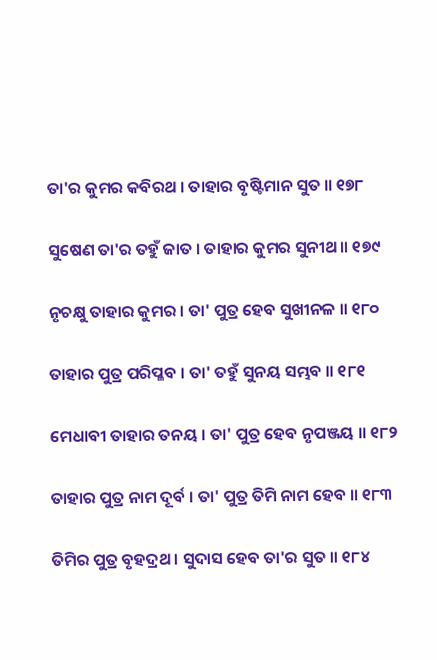ତା'ର କୁମର କବିରଥ । ତାହାର ବୃଷ୍ଟିମାନ ସୁତ ॥ ୧୭୮

ସୁଷେଣ ତା'ର ତହୁଁ ଜାତ । ତାହାର କୁମର ସୁନୀଥ ॥ ୧୭୯

ନୃଚକ୍ଷୁ ତାହାର କୁମର । ତା' ପୁତ୍ର ହେବ ସୁଖୀନଳ ॥ ୧୮୦

ତାହାର ପୁତ୍ର ପରିପ୍ଳବ । ତା' ତହୁଁ ସୁନୟ ସମ୍ଭବ ॥ ୧୮୧

ମେଧାବୀ ତାହାର ତନୟ । ତା' ପୁତ୍ର ହେବ ନୃପଞ୍ଜୟ ॥ ୧୮୨

ତାହାର ପୁତ୍ର ନାମ ଦୂର୍ବ । ତା' ପୁତ୍ର ତିମି ନାମ ହେବ ॥ ୧୮୩

ତିମିର ପୁତ୍ର ବୃହଦ୍ରଥ । ସୁଦାସ ହେବ ତା'ର ସୁତ ॥ ୧୮୪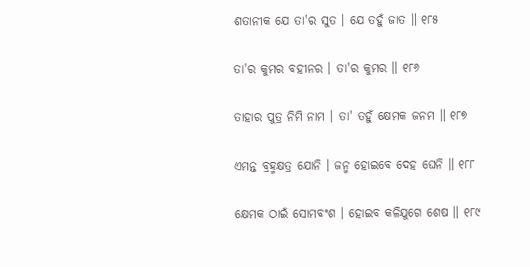ଶତାନୀକ ଯେ ତା'ର ସୁତ । ଯେ ତହୁଁ ଜାତ ॥ ୧୮୫

ତା'ର କୁମର ବହୀନର । ତା'ର କୁମର ॥ ୧୮୬

ତାହାର ପୁତ୍ର ନିମି ନାମ । ତା' ତହୁଁ କ୍ଷେମକ ଜନମ ॥ ୧୮୭

ଏମନ୍ତ ବ୍ରହ୍ମକ୍ଷତ୍ର ଯୋନି । ଜନ୍ମ ହୋଇବେ ଦେହ ଘେନି ॥ ୧୮୮

କ୍ଷେମକ ଠାଇଁ ସୋମବଂଶ । ହୋଇବ କଳିଯୁଗେ ଶେଷ ॥ ୧୮୯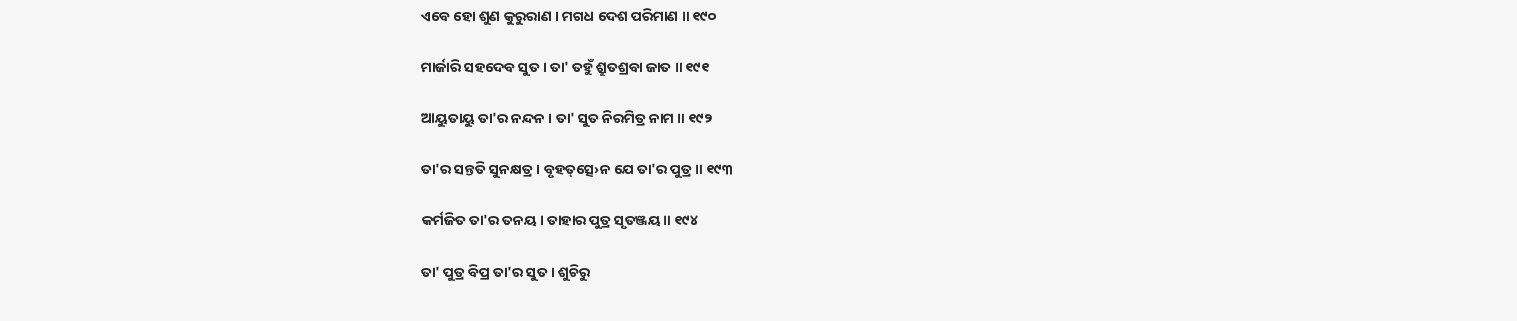ଏବେ ହୋ ଶୁଣ କୁରୁରାଣ । ମଗଧ ଦେଶ ପରିମାଣ ॥ ୧୯୦

ମାର୍ଜାରି ସହଦେବ ସୁତ । ତା' ତହୁଁ ଶ୍ରୁତଶ୍ରବା ଜାତ ॥ ୧୯୧

ଆୟୁତାୟୁ ତା'ର ନନ୍ଦନ । ତା' ସୁତ ନିରମିତ୍ର ନାମ ॥ ୧୯୨

ତା'ର ସନ୍ତତି ସୁନକ୍ଷତ୍ର । ବୃହତ୍‌ତ୍ସେ›ନ ଯେ ତା'ର ପୁତ୍ର ॥ ୧୯୩

କର୍ମଜିତ ତା'ର ତନୟ । ତାହାର ପୁତ୍ର ସୃତଞ୍ଜୟ ॥ ୧୯୪

ତା' ପୁତ୍ର ବିପ୍ର ତା'ର ସୁତ । ଶୁଚିରୁ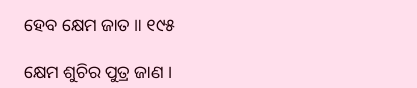ହେବ କ୍ଷେମ ଜାତ ॥ ୧୯୫

କ୍ଷେମ ଶୁଚିର ପୁତ୍ର ଜାଣ ।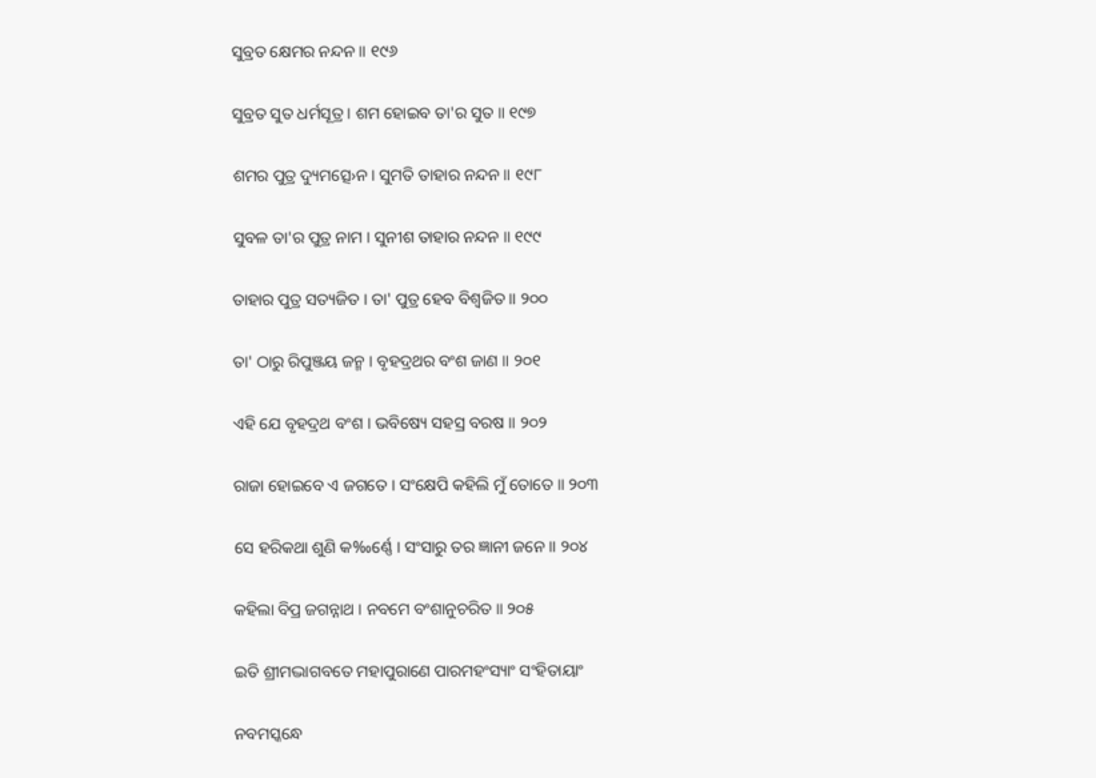ସୁବ୍ରତ କ୍ଷେମର ନନ୍ଦନ ॥ ୧୯୬

ସୁବ୍ରତ ସୁତ ଧର୍ମସୂତ୍ର । ଶମ ହୋଇବ ତା'ର ସୁତ ॥ ୧୯୭

ଶମର ପୁତ୍ର ଦ୍ୟୁମତ୍ସେ›ନ । ସୁମତି ତାହାର ନନ୍ଦନ ॥ ୧୯୮

ସୁବଳ ତା'ର ପୁତ୍ର ନାମ । ସୁନୀଶ ତାହାର ନନ୍ଦନ ॥ ୧୯୯

ତାହାର ପୁତ୍ର ସତ୍ୟଜିତ । ତା' ପୁତ୍ର ହେବ ବିଶ୍ୱଜିତ ॥ ୨୦୦

ତା' ଠାରୁ ରିପୁଞ୍ଜୟ ଜନ୍ମ । ବୃହଦ୍ରଥର ବଂଶ ଜାଣ ॥ ୨୦୧

ଏହି ଯେ ବୃହଦ୍ରଥ ବଂଶ । ଭବିଷ୍ୟେ ସହସ୍ର ବରଷ ॥ ୨୦୨

ରାଜା ହୋଇବେ ଏ ଜଗତେ । ସଂକ୍ଷେପି କହିଲି ମୁଁ ତୋତେ ॥ ୨୦୩

ସେ ହରିକଥା ଶୁଣି କ‰ର୍ଣ୍ଣେ । ସଂସାରୁ ତର ଜ୍ଞାନୀ ଜନେ ॥ ୨୦୪

କହିଲା ବିପ୍ର ଜଗନ୍ନାଥ । ନବମେ ବଂଶାନୁଚରିତ ॥ ୨୦୫

ଇତି ଶ୍ରୀମଦ୍ଭାଗବତେ ମହାପୁରାଣେ ପାରମହଂସ୍ୟାଂ ସଂହିତାୟାଂ

ନବମସ୍କନ୍ଧେ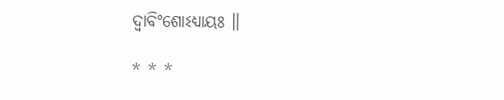ଦ୍ୱାବିଂଶୋଽଧ୍ୟାୟଃ ॥

* * *